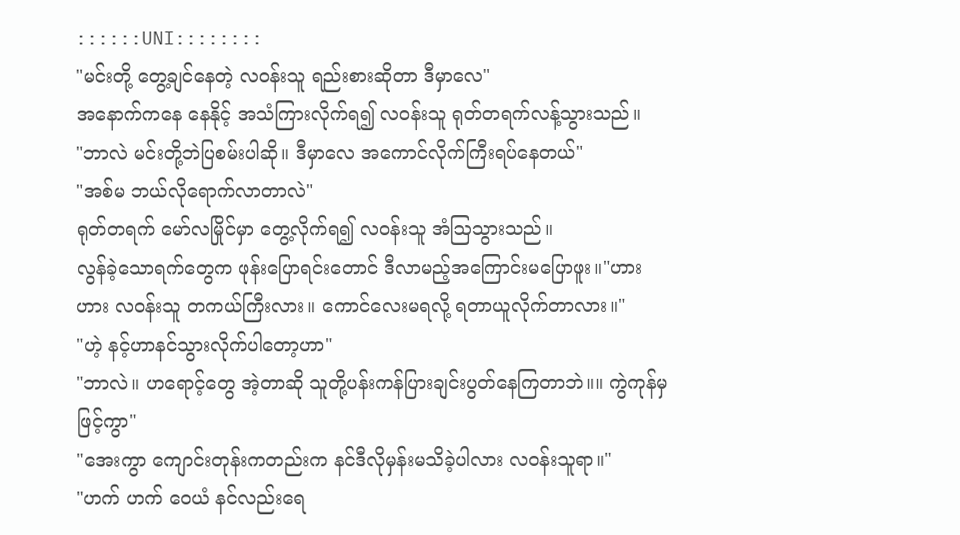::::::UNI::::::::
"မင်းတို့ တွေ့ချင်နေတဲ့ လဝန်းသူ ရည်းစားဆိုတာ ဒီမှာလေ"
အနောက်ကနေ နေနိုင့် အသံကြားလိုက်ရ၍ လဝန်းသူ ရုတ်တရက်လန့်သွားသည်။
"ဘာလဲ မင်းတို့ဘဲပြစမ်းပါဆို။ ဒီမှာလေ အကောင်လိုက်ကြီးရပ်နေတယ်"
"အစ်မ ဘယ်လိုရောက်လာတာလဲ"
ရုတ်တရက် မော်လမြိုင်မှာ တွေ့လိုက်ရ၍ လဝန်းသူ အံဩသွားသည်။
လွန်ခဲ့သောရက်တွေက ဖုန်းပြောရင်းတောင် ဒီလာမည့်အကြောင်းမပြောဖူး။"ဟား ဟား လဝန်းသူ တကယ်ကြီးလား။ ကောင်လေးမရလို့ ရတာယူလိုက်တာလား။"
"ဟဲ့ နင့်ဟာနင်သွားလိုက်ပါတော့ဟာ"
"ဘာလဲ။ ဟရောင့်တွေ အဲ့တာဆို သူတို့ပန်းကန်ပြားချင်းပွတ်နေကြတာဘဲ။။ ကွဲကုန်မှဖြင့်ကွာ"
"အေးကွာ ကျောင်းတုန်းကတည်းက နင်ဒီလိုမှန်းမသိခဲ့ပါလား လဝန်းသူရာ။"
"ဟက် ဟက် ဝေယံ နင်လည်းရေ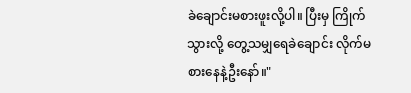ခဲချောင်းမစားဖူးလို့ပါ။ ပြီးမှ ကြိုက်သွားလို့ တွေ့သမျှရေခဲချောင်း လိုက်မစားနေနဲ့ဦးနော်။"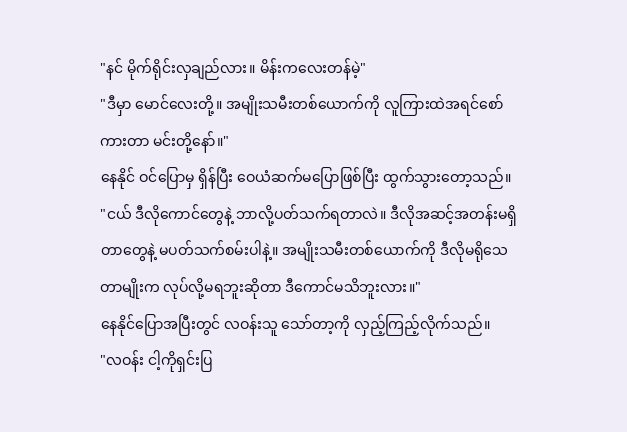"နင် မိုက်ရိုင်းလှချည်လား။ မိန်းကလေးတန်မဲ့"
"ဒီမှာ မောင်လေးတို့။ အမျိုးသမီးတစ်ယောက်ကို လူကြားထဲအရင်စော်ကားတာ မင်းတို့နော်။"
နေနိုင် ဝင်ပြောမှ ရှိန်ပြီး ဝေယံဆက်မပြောဖြစ်ပြီး ထွက်သွားတော့သည်။
"ငယ် ဒီလိုကောင်တွေနဲ့ ဘာလို့ပတ်သက်ရတာလဲ။ ဒီလိုအဆင့်အတန်းမရှိတာတွေနဲ့ မပတ်သက်စမ်းပါနဲ့။ အမျိုးသမီးတစ်ယောက်ကို ဒီလိုမရိုသေတာမျိုးက လုပ်လို့မရဘူးဆိုတာ ဒီကောင်မသိဘူးလား။"
နေနိုင်ပြောအပြီးတွင် လဝန်းသူ သော်တာ့ကို လှည့်ကြည့်လိုက်သည်။
"လဝန်း ငါ့ကိုရှင်းပြ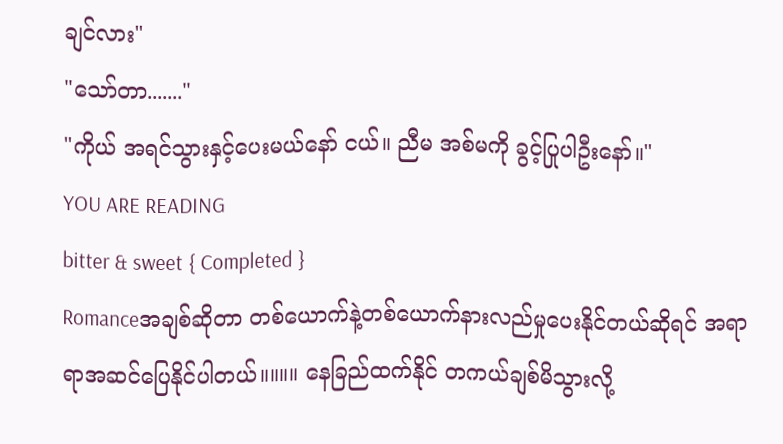ချင်လား"
"သော်တာ......."
"ကိုယ် အရင်သွားနှင့်ပေးမယ်နော် ငယ်။ ညီမ အစ်မကို ခွင့်ပြုပါဦးနော်။"
YOU ARE READING
bitter & sweet { Completed }
Romanceအချစ်ဆိုတာ တစ်ယောက်နဲ့တစ်ယောက်နားလည်မှုပေးနိုင်တယ်ဆိုရင် အရာရာအဆင်ပြေနိုင်ပါတယ်။။။။ နေခြည်ထက်နိုင် တကယ်ချစ်မိသွားလို့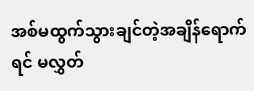အစ်မထွက်သွားချင်တဲ့အချိန်ရောက်ရင် မလွှတ်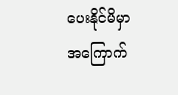ပေးနိုင်မိမှာ အကြောက်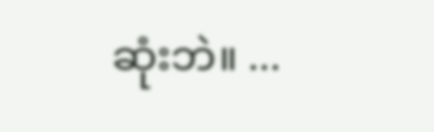ဆုံးဘဲ။ ...